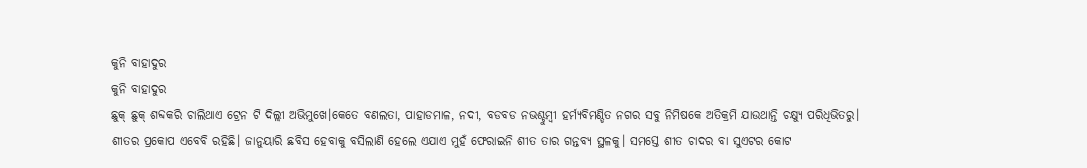କୁନି ବାହାଦୁର
କୁନି ବାହାଦୁର
ଛୁକ୍ ଛୁକ୍ ଶବ୍ଦକରି ଚାଲିଥାଏ ଟ୍ରେନ ଟି ଦିଲ୍ଲୀ ଅଭିମୁଖେ।କେତେ ବଣଲତା, ପାହାଡମାଳ, ନଦୀ, ବଡବଡ ନଭଶ୍ଚୁମ୍ବୀ ହର୍ମ୍ୟବିମଣ୍ଡିତ ନଗର ସବୁ ନିମିଷକେ ଅତିକ୍ରମି ଯାଉଥାନ୍ତି ଚକ୍ଷ୍ୟୁ ପରିଧିଭିତରୁ।
ଶୀତର ପ୍ରକୋପ ଏବେବି ରହିଛି। ଜାନୁୟାରି ଛବିସ ହେବାକୁ ବସିଲାଣି ହେଲେ ଏଯାଏ ମୁହଁ ଫେରାଇନି ଶୀତ ତାର ଗନ୍ତବ୍ୟ ସ୍ଥଳକୁ। ସମସ୍ତେ ଶୀତ ଚାଦର ବା ସୁଏଟର କୋଟ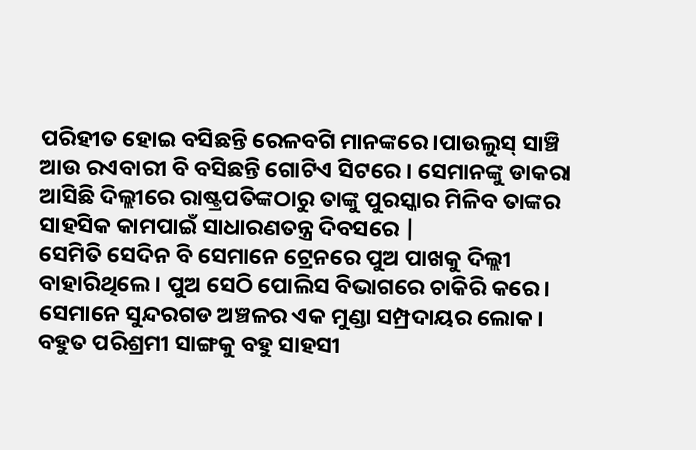ପରିହୀତ ହୋଇ ବସିଛନ୍ତି ରେଳବଗି ମାନଙ୍କରେ।ପାଉଲୁସ୍ ସାଞ୍ଚି ଆଉ ରଏବାରୀ ବି ବସିଛନ୍ତି ଗୋଟିଏ ସିଟରେ । ସେମାନଙ୍କୁ ଡାକରା ଆସିଛି ଦିଲ୍ଲୀରେ ରାଷ୍ଟ୍ରପତିଙ୍କଠାରୁ ତାଙ୍କୁ ପୁରସ୍କାର ମିଳିବ ତାଙ୍କର ସାହସିକ କାମପାଇଁ ସାଧାରଣତନ୍ତ୍ର ଦିବସରେ |
ସେମିତି ସେଦିନ ବି ସେମାନେ ଟ୍ରେନରେ ପୁଅ ପାଖକୁ ଦିଲ୍ଲୀ ବାହାରିଥିଲେ। ପୁଅ ସେଠି ପୋଲିସ ବିଭାଗରେ ଚାକିରି କରେ। ସେମାନେ ସୁନ୍ଦରଗଡ ଅଞ୍ଚଳର ଏକ ମୁଣ୍ଡା ସମ୍ପ୍ରଦାୟର ଲୋକ। ବହୁତ ପରିଶ୍ରମୀ ସାଙ୍ଗକୁ ବହୁ ସାହସୀ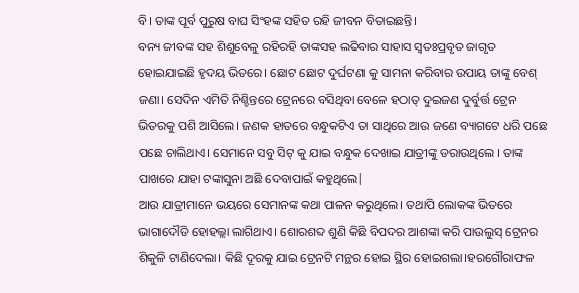ବି। ତାଙ୍କ ପୂର୍ବ ପୁରୁଷ ବାଘ ସିଂହଙ୍କ ସହିତ ରହି ଜୀବନ ବିତାଇଛନ୍ତି।
ବନ୍ୟ ଜୀବଙ୍କ ସହ ଶିଶୁବେଳୁ ରହିରହି ତାଙ୍କସହ ଲଢିବାର ସାହାସ ସ୍ବତଃପ୍ରବୃତ ଜାଗୃତ ହୋଇଯାଇଛି ହୃଦୟ ଭିତରେ। ଛୋଟ ଛୋଟ ଦୁର୍ଘଟଣା କୁ ସାମନା କରିବାର ଉପାୟ ତାଙ୍କୁ ବେଶ୍ ଜଣା। ସେଦିନ ଏମିତି ନିଶ୍ଚିନ୍ତରେ ଟ୍ରେନରେ ବସିଥିବା ବେଳେ ହଠାତ୍ ଦୁଇଜଣ ଦୁର୍ବୁର୍ତ୍ତ ଟ୍ରେନ ଭିତରକୁ ପଶି ଆସିଲେ। ଜଣକ ହାତରେ ବନ୍ଧୁକଟିଏ ତା ସାଥିରେ ଆଉ ଜଣେ ବ୍ୟାଗଟେ ଧରି ପଛେ ପଛେ ଚାଲିଥାଏ। ସେମାନେ ସବୁ ସିଟ୍ କୁ ଯାଇ ବନ୍ଧୁକ ଦେଖାଇ ଯାତ୍ରୀଙ୍କୁ ଡରାଉଥିଲେ । ତାଙ୍କ ପାଖରେ ଯାହା ଟଙ୍କାସୁନା ଅଛି ଦେବାପାଇଁ କହୁଥିଲେ|
ଆଉ ଯାତ୍ରୀମାନେ ଭୟରେ ସେମାନଙ୍କ କଥା ପାଳନ କରୁଥିଲେ। ତଥାପି ଲୋକଙ୍କ ଭିତରେ ଭାଗାଦୌଡି ହୋହଲ୍ଲା ଲାଗିଥାଏ। ଶୋରଶବ୍ଦ ଶୁଣି କିଛି ବିପଦର ଆଶଙ୍କା କରି ପାଉଲୁସ୍ ଟ୍ରେନର ଶିକୁଳି ଟାଣିଦେଲା। କିଛି ଦୂରକୁ ଯାଇ ଟ୍ରେନଟି ମନ୍ଥର ହୋଇ ସ୍ଥିର ହୋଇଗଲା।ହରଗୌରାଫଳ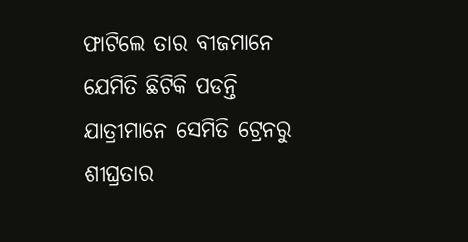ଫାଟିଲେ ତାର ବୀଜମାନେ ଯେମିତି ଛିଟିକି ପଡନ୍ତି ଯାତ୍ରୀମାନେ ସେମିତି ଟ୍ରେନରୁ ଶୀଘ୍ରତାର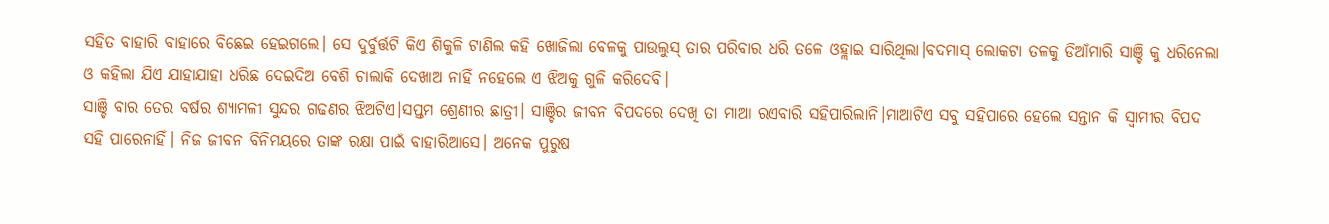ସହିତ ବାହାରି ବାହାରେ ବିଛେଇ ହେଇଗଲେ। ସେ ଦୁର୍ବୁର୍ତ୍ତଟି କିଏ ଶିକୁଳି ଟାଣିଲ କହି ଖୋଜିଲା ବେଳକୁ ପାଉଲୁସ୍ ତାର ପରିବାର ଧରି ତଳେ ଓହ୍ଲାଇ ସାରିଥିଲା।ବଦମାସ୍ ଲୋକଟା ତଳକୁ ଡିଆଁମାରି ସାଞ୍ଚି କୁ ଧରିନେଲା ଓ କହିଲା ଯିଏ ଯାହାଯାହା ଧରିଛ ଦେଇଦିଅ ବେଶି ଚାଲାକି ଦେଖାଅ ନାହିଁ ନହେଲେ ଏ ଝିଅକୁ ଗୁଳି କରିଦେବି।
ସାଞ୍ଚି ବାର ତେର ବର୍ଷର ଶ୍ୟାମଳୀ ସୁନ୍ଦର ଗଢଣର ଝିଅଟିଏ।ସପ୍ତମ ଶ୍ରେଣୀର ଛାତ୍ରୀ। ସାଞ୍ଚିର ଜୀବନ ବିପଦରେ ଦେଖି ତା ମାଆ ରଏବାରି ସହିପାରିଲାନି।ମାଆଟିଏ ସବୁ ସହିପାରେ ହେଲେ ସନ୍ତାନ କି ସ୍ବାମୀର ବିପଦ ସହି ପାରେନାହିଁ। ନିଜ ଜୀବନ ବିନିମୟରେ ତାଙ୍କ ରକ୍ଷା ପାଇଁ ବାହାରିଆସେ। ଅନେକ ପୁରୁଷ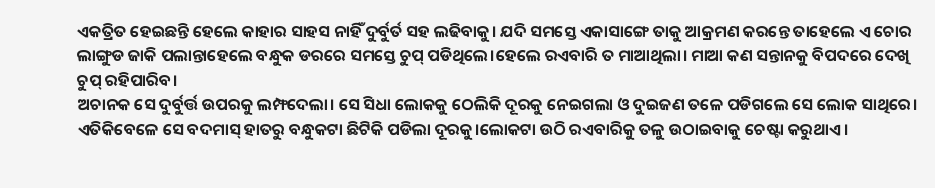ଏକତ୍ରିତ ହେଇଛନ୍ତି ହେଲେ କାହାର ସାହସ ନାହିଁ ଦୁର୍ବୁର୍ତ ସହ ଲଢିବାକୁ। ଯଦି ସମସ୍ତେ ଏକାସାଙ୍ଗେ ତାକୁ ଆକ୍ରମଣ କରନ୍ତେ ତାହେଲେ ଏ ଚୋର ଲାଙ୍ଗୁଡ ଜାକି ପଲାନ୍ତାହେଲେ ବନ୍ଧୁକ ଡରରେ ସମସ୍ତେ ଚୁପ୍ ପଡିଥିଲେ।ହେଲେ ରଏବାରି ତ ମାଆଥିଲା। ମାଆ କଣ ସନ୍ତାନକୁ ବିପଦରେ ଦେଖି ଚୁପ୍ ରହିପାରିବ।
ଅଚାନକ ସେ ଦୁର୍ବୁର୍ତ୍ତ ଉପରକୁ ଲମ୍ଫଦେଲା। ସେ ସିଧା ଲୋକକୁ ଠେଲିକି ଦୂରକୁ ନେଇଗଲା ଓ ଦୁଇଜଣ ତଳେ ପଡିଗଲେ ସେ ଲୋକ ସାଥିରେ। ଏତିକିବେଳେ ସେ ବଦମାସ୍ ହାତରୁ ବନ୍ଧୁକଟା ଛିଟିକି ପଡିଲା ଦୂରକୁ।ଲୋକଟା ଉଠି ରଏବାରିକୁ ତଳୁ ଉଠାଇବାକୁ ଚେଷ୍ଟା କରୁଥାଏ।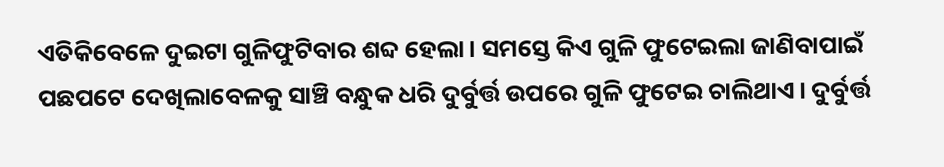ଏତିକିବେଳେ ଦୁଇଟା ଗୁଳିଫୁଟିବାର ଶବ୍ଦ ହେଲା। ସମସ୍ତେ କିଏ ଗୁଳି ଫୁଟେଇଲା ଜାଣିବାପାଇଁ ପଛପଟେ ଦେଖିଲାବେଳକୁ ସାଞ୍ଚି ବନ୍ଧୁକ ଧରି ଦୁର୍ବୁର୍ତ୍ତ ଉପରେ ଗୁଳି ଫୁଟେଇ ଚାଲିଥାଏ। ଦୁର୍ବୁର୍ତ୍ତ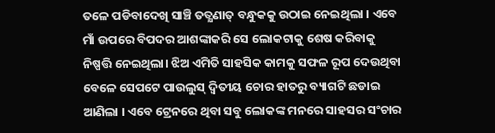ତଳେ ପଡିବାଦେଖି ସାଞ୍ଚି ତତ୍କ୍ଷଣାତ୍ ବନ୍ଧୁକକୁ ଉଠାଇ ନେଇଥିଲା । ଏବେ ମାଁ ଉପରେ ବିପଦର ଆଶଙ୍କାକରି ସେ ଲୋକଟାକୁ ଶେଷ କରିବାକୁ ନିଷ୍ପତ୍ତି ନେଇଥିଲା। ଝିଅ ଏମିତି ସାହସିକ କାମକୁ ସଫଳ ରୂପ ଦେଉଥିବା ବେଳେ ସେପଟେ ପାଉଲୁସ୍ ଦ୍ବିତୀୟ ଚୋର ହାତରୁ ବ୍ୟାଗଟି ଛଡାଇ ଆଣିଲା । ଏବେ ଟ୍ରେନରେ ଥିବା ସବୁ ଲୋକଙ୍କ ମନରେ ସାହସର ସଂଚାର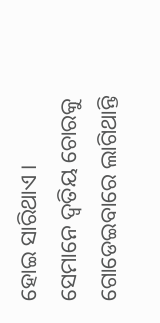ହୋଇ ସାରିଥାଏ । ସେମାନେ ଦ୍ବତିୟ ଚୋରକୁ ଗୋଡେଇବାରେ ଲାଗିଥାନ୍ତି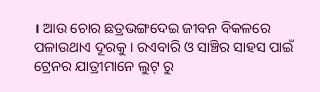। ଆଉ ଚୋର ଛତ୍ରଭଙ୍ଗଦେଇ ଜୀବନ ବିକଳରେ ପଳାଉଥାଏ ଦୂରକୁ । ରଏବାରି ଓ ସାଞ୍ଚିର ସାହସ ପାଇଁ ଟ୍ରେନର ଯାତ୍ରୀମାନେ ଲୁଟ୍ ରୁ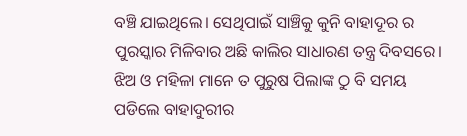ବଞ୍ଚି ଯାଇଥିଲେ। ସେଥିପାଇଁ ସାଞ୍ଚିକୁ କୁନି ବାହାଦୂର ର ପୁରସ୍କାର ମିଳିବାର ଅଛି କାଲିର ସାଧାରଣ ତନ୍ତ୍ର ଦିବସରେ। ଝିଅ ଓ ମହିଳା ମାନେ ତ ପୁରୁଷ ପିଲାଙ୍କ ଠୁ ବି ସମୟ ପଡିଲେ ବାହାଦୁରୀର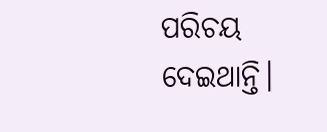ପରିଚୟ ଦେଇଥାନ୍ତି।